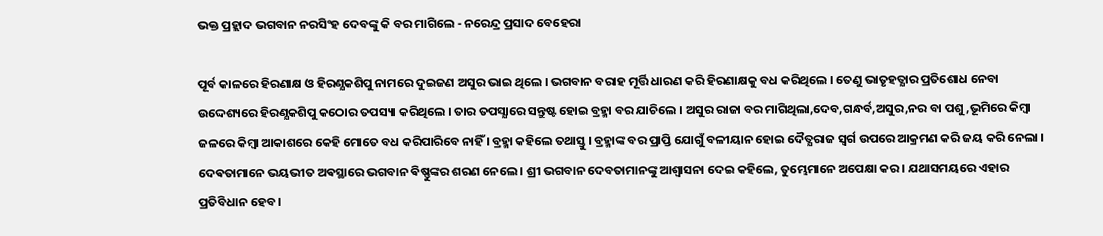ଭକ୍ତ ପ୍ରହ୍ଲାଦ ଭଗବାନ ନରସିଂହ ଦେବଙ୍କୁ କି ବର ମାଗିଲେ - ନରେନ୍ଦ୍ର ପ୍ରସାଦ ବେହେରା

ପୂର୍ବ କାଳରେ ହିରଣାକ୍ଷ ଓ ହିରଣ୍ଯକଶିପୁ ନାମରେ ଦୁଇଜଣ ଅସୁର ଭାଇ ଥିଲେ । ଭଗବାନ ବରାହ ମୂର୍ତ୍ତି ଧାରଣ କରି ହିରଣାକ୍ଷକୁ ବଧ କରିଥିଲେ । ତେଣୁ ଭାତୃହତ୍ଯାର ପ୍ରତିଶୋଧ ନେବା ଉଦ୍ଦେଶ୍ୟରେ ହିରଣ୍ଯକଶିପୁ କଠୋର ତପସ୍ୟା କରିଥିଲେ । ତାର ତପସ୍ଯାରେ ସନ୍ତୁଷ୍ଟ ହୋଇ ବ୍ରହ୍ମା ବର ଯାଚିଲେ । ଅସୁର ରାଜା ବର ମାଗିଥିଲା,ଦେବ,ଗନ୍ଧର୍ବ,ଅସୁର,ନର ବା ପଶୁ,ଭୂମିରେ କିମ୍ବା ଜଳରେ କିମ୍ବା ଆକାଶରେ କେହି ମୋତେ ବଧ କରିପାରିବେ ନାହିଁ । ବ୍ରହ୍ମା କହିଲେ ତଥାସ୍ତୁ । ବ୍ରହ୍ମାଙ୍କ ବର ପ୍ରାପ୍ତି ଯୋଗୁଁ ବଳୀୟାନ ହୋଇ ଦୈତ୍ଯରାଜ ସ୍ବର୍ଗ ଉପରେ ଆକ୍ରମଣ କରି ଜୟ କରି ନେଲା । ଦେଵତାମାନେ ଭୟଭୀତ ଅଵସ୍ଥାରେ ଭଗବାନ ଵିଷ୍ଣୁଙ୍କର ଶରଣ ନେଲେ । ଶ୍ରୀ ଭଗବାନ ଦେବତାମାନଙ୍କୁ ଆଶ୍ବାସନା ଦେଇ କହିଲେ, ତୁମ୍ଭେମାନେ ଅପେକ୍ଷା କର । ଯଥାସମୟରେ ଏହାର ପ୍ରତିବିଧାନ ହେବ ।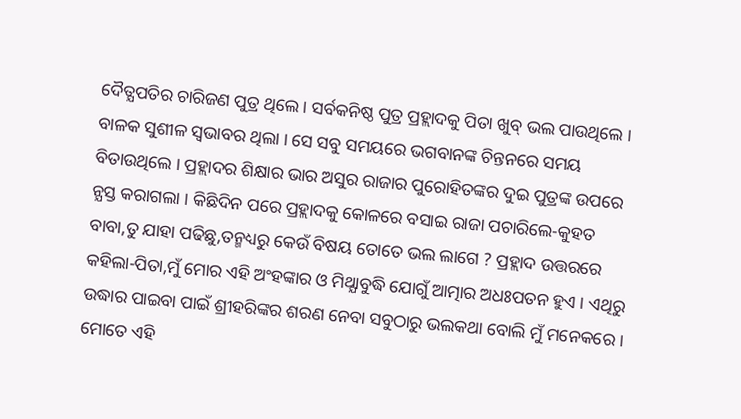ଦୈତ୍ଯପତିର ଚାରିଜଣ ପୁତ୍ର ଥିଲେ । ସର୍ବକନିଷ୍ଠ ପୁତ୍ର ପ୍ରହ୍ଲାଦକୁ ପିତା ଖୁବ୍ ଭଲ ପାଉଥିଲେ । ବାଳକ ସୁଶୀଳ ସ୍ବଭାବର ଥିଲା । ସେ ସବୁ ସମୟରେ ଭଗବାନଙ୍କ ଚିନ୍ତନରେ ସମୟ ବିତାଉଥିଲେ । ପ୍ରହ୍ଲାଦର ଶିକ୍ଷାର ଭାର ଅସୁର ରାଜାର ପୁରୋହିତଙ୍କର ଦୁଇ ପୁତ୍ରଙ୍କ ଉପରେ ନ୍ଯସ୍ତ କରାଗଲା । କିଛିଦିନ ପରେ ପ୍ରହ୍ଲାଦକୁ କୋଳରେ ବସାଇ ରାଜା ପଚାରିଲେ-କୁହତ ବାବା,ତୁ ଯାହା ପଢିଛୁ,ତନ୍ମଧ୍ୟରୁ କେଉଁ ବିଷୟ ତୋତେ ଭଲ ଲାଗେ ? ପ୍ରହ୍ଲାଦ ଉତ୍ତରରେ କହିଲା-ପିତା,ମୁଁ ମୋର ଏହି ଅଂହଙ୍କାର ଓ ମିଥ୍ଯାବୁଦ୍ଧି ଯୋଗୁଁ ଆତ୍ମାର ଅଧଃପତନ ହୁଏ । ଏଥିରୁ ଉଦ୍ଧାର ପାଇବା ପାଇଁ ଶ୍ରୀହରିଙ୍କର ଶରଣ ନେବା ସବୁଠାରୁ ଭଲକଥା ବୋଲି ମୁଁ ମନେକରେ । ମୋତେ ଏହି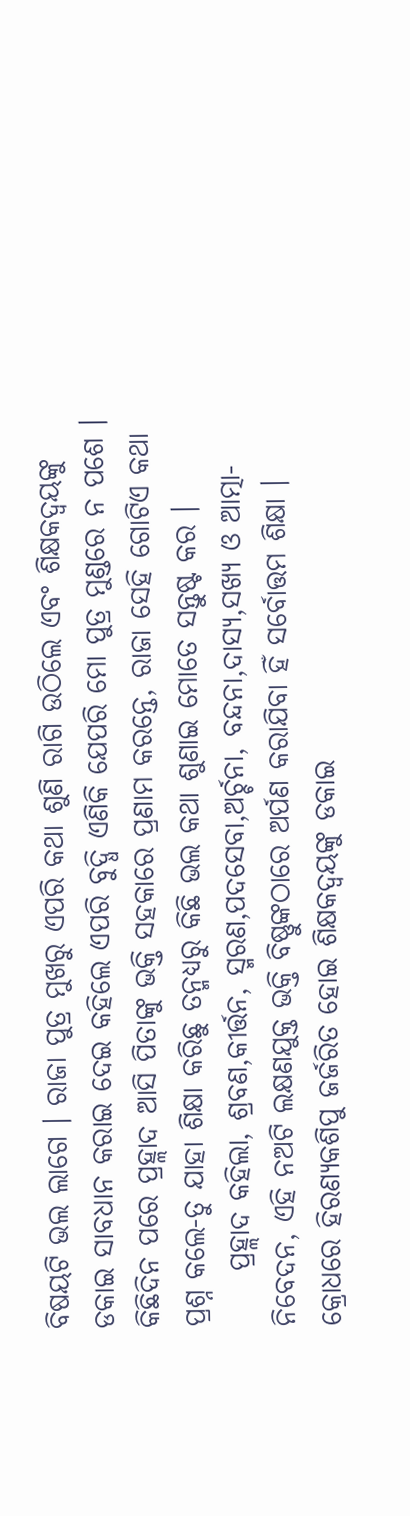ବିଷୟଟି ଭଲ ଲାଗେ । ରାଜା ପୁତ୍ର ମୁଖରୁ ଏପରି କଥା ଶୁଣି ରାଗି ଉଠିଲେ ଏବଂ ଶିକ୍ଷକଦ୍ବୟଙ୍କୁ ଡକାଇ ସାବଧାନ କରାଇ ଦେଇ କହିଲେ ଏପରି ବୁଦ୍ଧି ଏଣିକି ଯେପରି ମୋ ପୁତ୍ର ମୁଣ୍ଡରେ ନ ପଶେ । କିଛିଦିନ ପରେ ପ୍ରହ୍ଲାଦ ଆସି ପିତାଙ୍କୁ ଭକ୍ତି ସହକାରେ ପ୍ରଣାମ କରନ୍ତେ, ରାଜା ସେହି ଗୋଟିଏ କଥା ପ୍ରଶ୍ନ କଲେ-ତୁ ଯାହା ଶିକ୍ଷା କରିଛୁ ତନ୍ମଧ୍ୟରୁ କିଛି ଭଲ କଥା ଶୁଣାଇ ମୋତେ ସନ୍ତୁଷ୍ଟ କର ।
     ପ୍ରହ୍ଲାଦ କହିଲା, ଶ୍ରବଣ,କୀର୍ତ୍ତନ, ସ୍ମରଣ,ପଦସେବା,ଅର୍ଚ୍ଚନା, ବନ୍ଦନା,ଦାସ୍ଯ,ସଖ୍ଯ ଓ ଆତ୍ମା-ନିବେଦନ, ଏହି ନଅଟି ଲକ୍ଷଣଯୁକ୍ତ ଭକ୍ତି ବିଷ୍ଣୁଙ୍କଠାରେ ଅର୍ପଣ କରାଯିବା ହିଁ ସର୍ବୋତ୍ତମ ଶିକ୍ଷା । କ୍ରୋଧରେ ହିରଣ୍ଯକଶିପୁ ଜର୍ଜରିତ ହୋଇ ଶିକ୍ଷକଦ୍ବୟଙ୍କୁ ଡକାଇ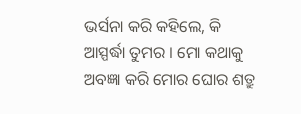ଭର୍ସନା କରି କହିଲେ, କି ଆସ୍ପର୍ଦ୍ଧା ତୁମର । ମୋ କଥାକୁ ଅବଜ୍ଞା କରି ମୋର ଘୋର ଶତ୍ରୁ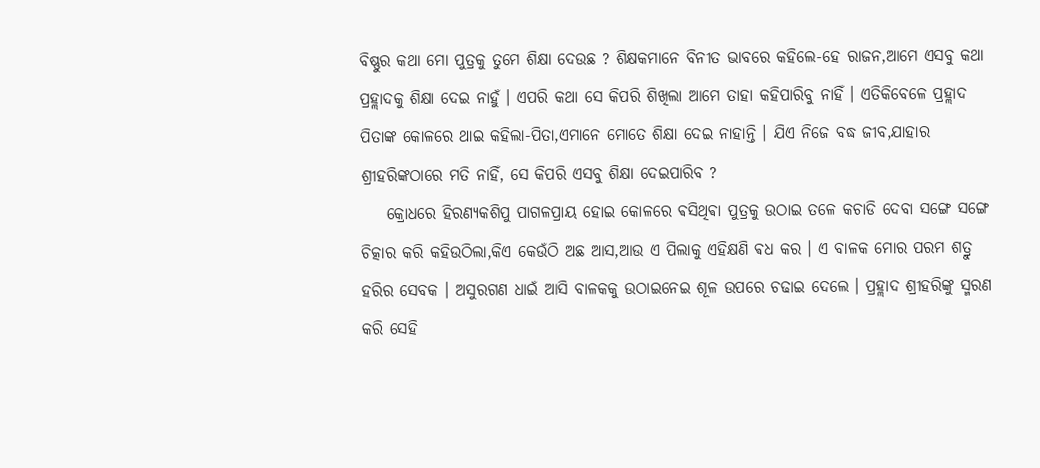ବିଷ୍ଣୁର କଥା ମୋ ପୁତ୍ରକୁ ତୁମେ ଶିକ୍ଷା ଦେଉଛ ? ଶିକ୍ଷକମାନେ ବିନୀତ ଭାବରେ କହିଲେ-ହେ ରାଜନ,ଆମେ ଏସବୁ କଥା ପ୍ରହ୍ଲାଦକୁ ଶିକ୍ଷା ଦେଇ ନାହୁଁ । ଏପରି କଥା ସେ କିପରି ଶିଖିଲା ଆମେ ତାହା କହିପାରିବୁ ନାହିଁ । ଏତିକିବେଳେ ପ୍ରହ୍ଲାଦ ପିତାଙ୍କ କୋଳରେ ଥାଇ କହିଲା-ପିତା,ଏମାନେ ମୋତେ ଶିକ୍ଷା ଦେଇ ନାହାନ୍ତି । ଯିଏ ନିଜେ ବଦ୍ଧ ଜୀବ,ଯାହାର ଶ୍ରୀହରିଙ୍କଠାରେ ମତି ନାହିଁ, ସେ କିପରି ଏସବୁ ଶିକ୍ଷା ଦେଇପାରିବ ?
    କ୍ରୋଧରେ ହିରଣ୍ଯକଶିପୁ ପାଗଳପ୍ରାୟ ହୋଇ କୋଳରେ ଵସିଥିଵା ପୁତ୍ରକୁ ଉଠାଇ ତଳେ କଚାଡି ଦେବା ସଙ୍ଗେ ସଙ୍ଗେ ଚିତ୍କାର କରି କହିଉଠିଲା,କିଏ କେଉଁଠି ଅଛ ଆସ,ଆଉ ଏ ପିଲାକୁ ଏହିକ୍ଷଣି ଵଧ କର । ଏ ବାଳକ ମୋର ପରମ ଶତ୍ରୁ ହରିର ସେବକ । ଅସୁରଗଣ ଧାଇଁ ଆସି ବାଳକକୁ ଉଠାଇନେଇ ଶୂଳ ଉପରେ ଚଢାଇ ଦେଲେ । ପ୍ରହ୍ଲାଦ ଶ୍ରୀହରିଙ୍କୁ ସ୍ମରଣ କରି ସେହି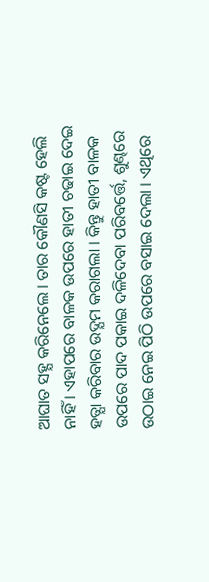ଆଘାତ ସହ୍ଯ କରିନେଲେ । ତାର କୌଣସି କଷ୍ଟ ହେଲି ନାହିଁ । ଏହାପରେ ବାଳକ ଉପରେ ହାତୀ ଚଢାଇ ଦେଇ ହତ୍ଯା କରିବାର ଉଦ୍ଯମ କରାଗଲା । କିନ୍ତୁ ହାତୀ ବାଳକ ଉପରେ ପାଦ ପକାଇ ଦଳିଦେବା ପରିବର୍ତ୍ତେ, ଶୁଣ୍ଢରେ ଉଠାଇ ନେଇ ପିଠି ଉପରେ ବସାଇ ଦେଲା । ଏଥିରେ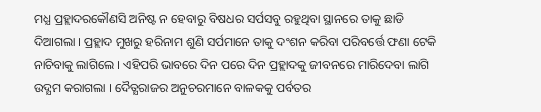ମଧ୍ଯ ପ୍ରହ୍ଲାଦରକୌଣସି ଅନିଷ୍ଟ ନ ହେବାରୁ ବିଷଧର ସର୍ପସବୁ ରହୁଥିବା ସ୍ଥାନରେ ତାକୁ ଛାଡି ଦିଆଗଲା । ପ୍ରହ୍ଲାଦ ମୁଖରୁ ହରିନାମ ଶୁଣି ସର୍ପମାନେ ତାକୁ ଦଂଶନ କରିବା ପରିବର୍ତ୍ତେ ଫଣା ଟେକି ନାଚିବାକୁ ଲାଗିଲେ । ଏହିପରି ଭାବରେ ଦିନ ପରେ ଦିନ ପ୍ରହ୍ଲାଦକୁ ଜୀବନରେ ମାରିଦେବା ଲାଗି ଉଦ୍ଯମ କରାଗଲା । ଦୈତ୍ଯରାଜର ଅନୁଚରମାନେ ବାଳକକୁ ପର୍ବତର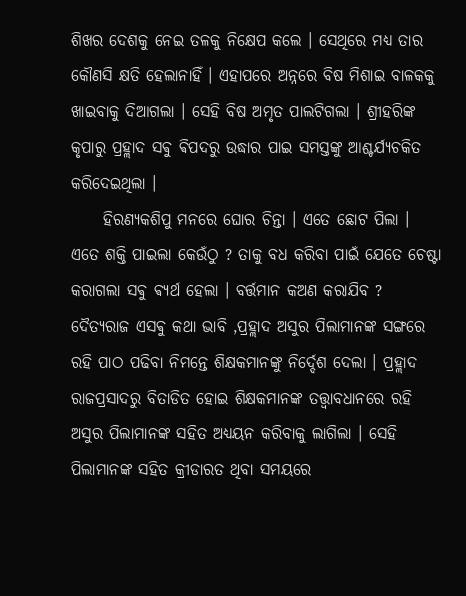ଶିଖର ଦେଶକୁ ନେଇ ତଳକୁ ନିକ୍ଷେପ କଲେ । ସେଥିରେ ମଧ୍ୟ ତାର କୌଣସି କ୍ଷତି ହେଲାନାହିଁ । ଏହାପରେ ଅନ୍ନରେ ବିଷ ମିଶାଇ ବାଳକକୁ ଖାଇବାକୁ ଦିଆଗଲା । ସେହି ବିଷ ଅମୃତ ପାଲଟିଗଲା । ଶ୍ରୀହରିଙ୍କ କୃପାରୁ ପ୍ରହ୍ଲାଦ ସଵୁ ଵିପଦରୁ ଉଦ୍ଧାର ପାଇ ସମସ୍ତଙ୍କୁ ଆଶ୍ଚର୍ଯ୍ୟଚକିତ କରିଦେଇଥିଲା ।
     ହିରଣ୍ଯକଶିପୁ ମନରେ ଘୋର ଚିନ୍ତା । ଏତେ ଛୋଟ ପିଲା । ଏତେ ଶକ୍ତି ପାଇଲା କେଉଁଠୁ ? ତାକୁ ବଧ କରିବା ପାଇଁ ଯେତେ ଚେଷ୍ଟା କରାଗଲା ସଵୁ ଵ୍ଯର୍ଥ ହେଲା । ବର୍ତ୍ତମାନ କଅଣ କରାଯିବ ? ଦୈତ୍ଯରାଜ ଏସଵୁ କଥା ଭାବି ,ପ୍ରହ୍ଲାଦ ଅସୁର ପିଲାମାନଙ୍କ ସଙ୍ଗରେ ରହି ପାଠ ପଢିବା ନିମନ୍ତେ ଶିକ୍ଷକମାନଙ୍କୁ ନିର୍ଦ୍ଦେଶ ଦେଲା । ପ୍ରହ୍ଲାଦ ରାଜପ୍ରସାଦରୁ ବିତାଡିତ ହୋଇ ଶିକ୍ଷକମାନଙ୍କ ତତ୍ତ୍ବାବଧାନରେ ରହି ଅସୁର ପିଲାମାନଙ୍କ ସହିତ ଅଧ୍ଯୟନ କରିବାକୁ ଲାଗିଲା । ସେହି ପିଲାମାନଙ୍କ ସହିତ କ୍ରୀଡାରତ ଥିବା ସମୟରେ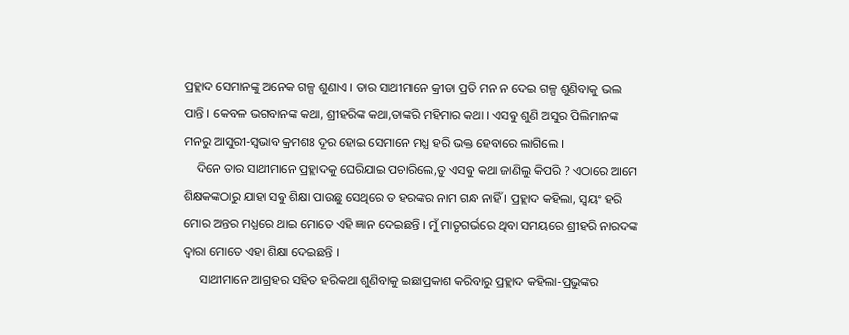ପ୍ରହ୍ଲାଦ ସେମାନଙ୍କୁ ଅନେକ ଗଳ୍ପ ଶୁଣାଏ । ତାର ସାଥୀମାନେ କ୍ରୀଡା ପ୍ରତି ମନ ନ ଦେଇ ଗଳ୍ପ ଶୁଣିବାକୁ ଭଲ ପାନ୍ତି । କେବଳ ଭଗବାନଙ୍କ କଥା, ଶ୍ରୀହରିଙ୍କ କଥା,ତାଙ୍କରି ମହିମାର କଥା । ଏସଵୁ ଶୁଣି ଅସୁର ପିଲିମାନଙ୍କ ମନରୁ ଆସୁରୀ-ସ୍ବଭାବ କ୍ରମଶଃ ଦୂର ହୋଇ ସେମାନେ ମଧ୍ଯ ହରି ଭକ୍ତ ହେବାରେ ଲାଗିଲେ ।
    ଦିନେ ତାର ସାଥୀମାନେ ପ୍ରହ୍ଲାଦକୁ ଘେରିଯାଇ ପଚାରିଲେ,ତୁ ଏସଵୁ କଥା ଜାଣିଲୁ କିପରି ? ଏଠାରେ ଆମେ ଶିକ୍ଷକଙ୍କଠାରୁ ଯାହା ସଵୁ ଶିକ୍ଷା ପାଉଛୁ ସେଥିରେ ତ ହରଙ୍କର ନାମ ଗନ୍ଧ ନାହିଁ । ପ୍ରହ୍ଲାଦ କହିଲା, ସ୍ବୟଂ ହରି ମୋର ଅନ୍ତର ମଧ୍ଯରେ ଥାଇ ମୋତେ ଏହି ଜ୍ଞାନ ଦେଇଛନ୍ତି । ମୁଁ ମାତୃଗର୍ଭରେ ଥିବା ସମୟରେ ଶ୍ରୀହରି ନାରଦଙ୍କ ଦ୍ବାରା ମୋତେ ଏହା ଶିକ୍ଷା ଦେଇଛନ୍ତି ।
     ସାଥୀମାନେ ଆଗ୍ରହର ସହିତ ହରିକଥା ଶୁଣିବାକୁ ଇଛାପ୍ରକାଶ କରିବାରୁ ପ୍ରହ୍ଲାଦ କହିଲା-ପ୍ରଭୁଙ୍କର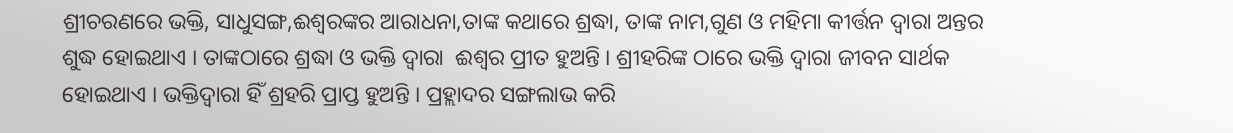ଶ୍ରୀଚରଣରେ ଭକ୍ତି, ସାଧୁସଙ୍ଗ,ଈଶ୍ବରଙ୍କର ଆରାଧନା,ତାଙ୍କ କଥାରେ ଶ୍ରଦ୍ଧା, ତାଙ୍କ ନାମ,ଗୁଣ ଓ ମହିମା କୀର୍ତ୍ତନ ଦ୍ବାରା ଅନ୍ତର ଶୁଦ୍ଧ ହୋଇଥାଏ । ତାଙ୍କଠାରେ ଶ୍ରଦ୍ଧା ଓ ଭକ୍ତି ଦ୍ବାରା  ଈଶ୍ବର ପ୍ରୀତ ହୁଅନ୍ତି । ଶ୍ରୀହରିଙ୍କ ଠାରେ ଭକ୍ତି ଦ୍ବାରା ଜୀବନ ସାର୍ଥକ ହୋଇଥାଏ । ଭକ୍ତିଦ୍ବାରା ହିଁ ଶ୍ରହରି ପ୍ରାପ୍ତ ହୁଅନ୍ତି । ପ୍ରହ୍ଲାଦର ସଙ୍ଗଲାଭ କରି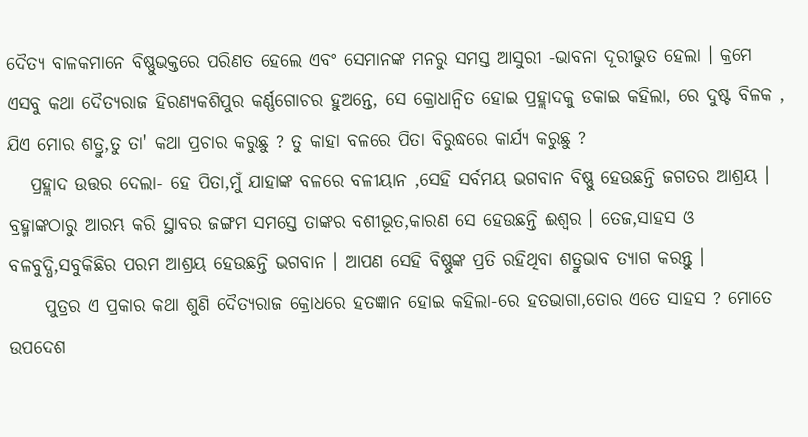ଦୈତ୍ଯ ବାଳକମାନେ ବିଷ୍ଣୁଭକ୍ତରେ ପରିଣତ ହେଲେ ଏବଂ ସେମାନଙ୍କ ମନରୁ ସମସ୍ତ ଆସୁରୀ -ଭାବନା ଦୂରୀଭୁତ ହେଲା । କ୍ରମେ ଏସବୁ କଥା ଦୈତ୍ଯରାଜ ହିରଣ୍ଯକଶିପୁର କର୍ଣ୍ଣଗୋଚର ହୁଅନ୍ତେ, ସେ କ୍ରୋଧାନ୍ବିତ ହୋଇ ପ୍ରହ୍ଲାଦକୁ ଡକାଇ କହିଲା, ରେ ଦୁଷ୍ଟ ବିଳକ , ଯିଏ ମୋର ଶତ୍ରୁ,ତୁ ତା' କଥା ପ୍ରଚାର କରୁଛୁ ? ତୁ କାହା ବଳରେ ପିତା ବିରୁଦ୍ଧରେ କାର୍ଯ୍ୟ କରୁଛୁ ?
   ପ୍ରହ୍ଲାଦ ଉତ୍ତର ଦେଲା- ହେ ପିତା,ମୁଁ ଯାହାଙ୍କ ବଳରେ ବଳୀୟାନ ,ସେହି ସର୍ବମୟ ଭଗବାନ ବିଷ୍ଣୁ ହେଉଛନ୍ତି ଜଗତର ଆଶ୍ରୟ । ବ୍ରହ୍ମାଙ୍କଠାରୁ ଆରମ୍ଭ କରି ସ୍ଥାବର ଜଙ୍ଗମ ସମସ୍ତେ ତାଙ୍କର ବଶୀଭୂତ,କାରଣ ସେ ହେଉଛନ୍ତି ଈଶ୍ବର । ତେଜ,ସାହସ ଓ ବଳବୁଦ୍ଧି,ସବୁକିଛିର ପରମ ଆଶ୍ରୟ ହେଉଛନ୍ତି ଭଗବାନ । ଆପଣ ସେହି ବିଷ୍ଣୁଙ୍କ ପ୍ରତି ରହିଥିବା ଶତ୍ରୁଭାବ ତ୍ଯାଗ କରନ୍ତୁ ।
     ପୁତ୍ରର ଏ ପ୍ରକାର କଥା ଶୁଣି ଦୈତ୍ଯରାଜ କ୍ରୋଧରେ ହତଜ୍ଞାନ ହୋଇ କହିଲା-ରେ ହତଭାଗା,ତୋର ଏତେ ସାହସ ? ମୋତେ ଉପଦେଶ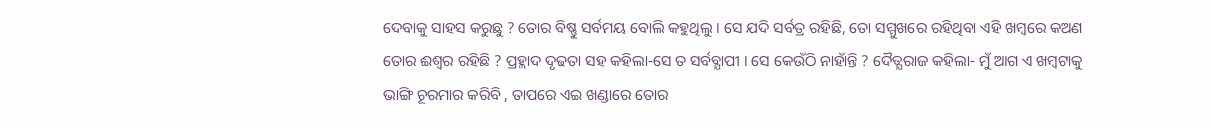ଦେବାକୁ ସାହସ କରୁଛୁ ? ତୋର ବିଷ୍ଣୁ ସର୍ବମୟ ବୋଲି କହୁଥିଲୁ । ସେ ଯଦି ସର୍ବତ୍ର ରହିଛି, ତୋ ସମ୍ମୁଖରେ ରହିଥିବା ଏହି ଖମ୍ବରେ କଅଣ ତୋର ଈଶ୍ବର ରହିଛି ? ପ୍ରହ୍ଲାଦ ଦୃଢତା ସହ କହିଲା-ସେ ତ ସର୍ବବ୍ଯାପୀ । ସେ କେଉଁଠି ନାହାଁନ୍ତି ? ଦୈତ୍ଯରାଜ କହିଲା- ମୁଁ ଆଗ ଏ ଖମ୍ବଟାକୁ ଭାଙ୍ଗି ଚୂରମାର କରିବି , ତାପରେ ଏଇ ଖଣ୍ଡାରେ ତୋର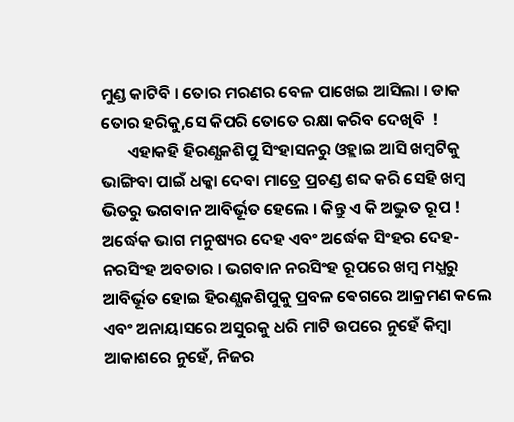ମୁଣ୍ଡ କାଟିବି । ତୋର ମରଣର ବେଳ ପାଖେଇ ଆସିଲା । ଡାକ ତୋର ହରିକୁ,ସେ କିପରି ତୋତେ ରକ୍ଷା କରିବ ଦେଖିବି  !
       ଏହାକହି ହିରଣ୍ଯକଶିପୁ ସିଂହାସନରୁ ଓହ୍ଲାଇ ଆସି ଖମ୍ବଟିକୁ ଭାଙ୍ଗିବା ପାଇଁ ଧକ୍କା ଦେବା ମାତ୍ରେ ପ୍ରଚଣ୍ଡ ଶବ୍ଦ କରି ସେହି ଖମ୍ବ ଭିତରୁ ଭଗବାନ ଆବିର୍ଭୂତ ହେଲେ । କିନ୍ତୁ ଏ କି ଅଦ୍ଭୁତ ରୂପ ! ଅର୍ଦ୍ଧେକ ଭାଗ ମନୁଷ୍ୟର ଦେହ ଏବଂ ଅର୍ଦ୍ଧେକ ସିଂହର ଦେହ-ନରସିଂହ ଅବତାର । ଭଗବାନ ନରସିଂହ ରୂପରେ ଖମ୍ବ ମଧ୍ଯରୁ ଆବିର୍ଭୂତ ହୋଇ ହିରଣ୍ଯକଶିପୁକୁ ପ୍ରବଳ ଵେଗରେ ଆକ୍ରମଣ କଲେ ଏବଂ ଅନାୟାସରେ ଅସୁରକୁ ଧରି ମାଟି ଉପରେ ନୁହେଁ କିମ୍ବା ଆକାଶରେ ନୁହେଁ, ନିଜର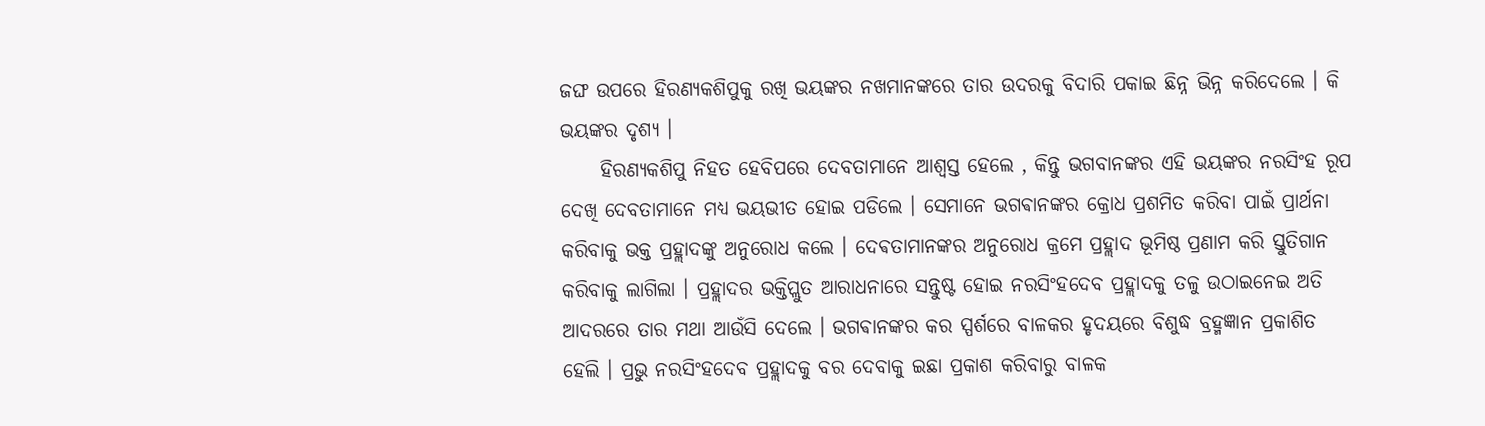ଜଙ୍ଘ ଉପରେ ହିରଣ୍ଯକଶିପୁକୁ ରଖି ଭୟଙ୍କର ନଖମାନଙ୍କରେ ତାର ଉଦରକୁ ବିଦାରି ପକାଇ ଛିନ୍ନ ଭିନ୍ନ କରିଦେଲେ । କି ଭୟଙ୍କର ଦୃଶ୍ୟ ।
     ହିରଣ୍ଯକଶିପୁ ନିହତ ହେବିପରେ ଦେବତାମାନେ ଆଶ୍ବସ୍ତ ହେଲେ , କିନ୍ତୁ ଭଗବାନଙ୍କର ଏହି ଭୟଙ୍କର ନରସିଂହ ରୂପ ଦେଖି ଦେବତାମାନେ ମଧ୍ଯ ଭୟଭୀତ ହୋଇ ପଡିଲେ । ସେମାନେ ଭଗଵାନଙ୍କର କ୍ରୋଧ ପ୍ରଶମିତ କରିବା ପାଇଁ ପ୍ରାର୍ଥନା କରିବାକୁ ଭକ୍ତ ପ୍ରହ୍ଲାଦଙ୍କୁ ଅନୁରୋଧ କଲେ । ଦେଵତାମାନଙ୍କର ଅନୁରୋଧ କ୍ରମେ ପ୍ରହ୍ଲାଦ ଭୂମିଷ୍ଠ ପ୍ରଣାମ କରି ସ୍ତୁତିଗାନ କରିବାକୁ ଲାଗିଲା । ପ୍ରହ୍ଲାଦର ଭକ୍ତିପ୍ଲୁତ ଆରାଧନାରେ ସନ୍ତୁଷ୍ଟ ହୋଇ ନରସିଂହଦେବ ପ୍ରହ୍ଲାଦକୁ ତଳୁ ଉଠାଇନେଇ ଅତି ଆଦରରେ ତାର ମଥା ଆଉଁସି ଦେଲେ । ଭଗଵାନଙ୍କର କର ସ୍ପର୍ଶରେ ବାଳକର ହୃଦୟରେ ବିଶୁଦ୍ଧ ବ୍ରହ୍ମଜ୍ଞାନ ପ୍ରକାଶିତ ହେଲି । ପ୍ରଭୁ ନରସିଂହଦେବ ପ୍ରହ୍ଲାଦକୁ ବର ଦେବାକୁ ଇଛା ପ୍ରକାଶ କରିବାରୁ ବାଳକ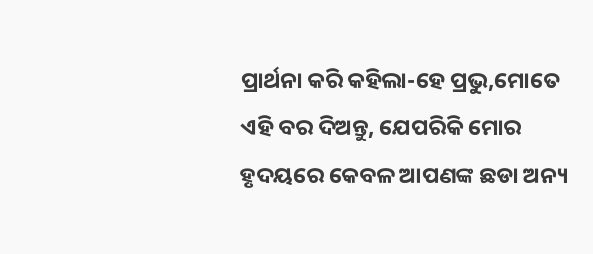ପ୍ରାର୍ଥନା କରି କହିଲା-ହେ ପ୍ରଭୁ,ମୋତେ ଏହି ବର ଦିଅନ୍ତୁ, ଯେପରିକି ମୋର ହୃଦୟରେ କେବଳ ଆପଣଙ୍କ ଛଡା ଅନ୍ୟ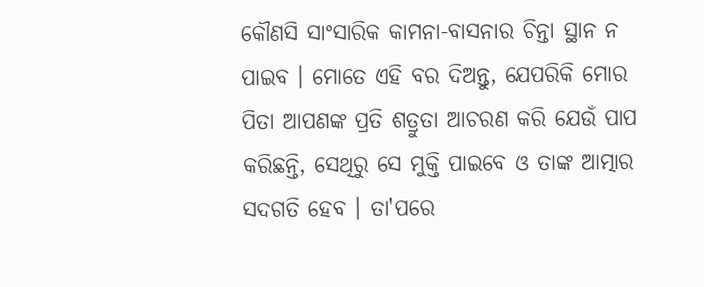କୌଣସି ସାଂସାରିକ କାମନା-ବାସନାର ଚିନ୍ତା ସ୍ଥାନ ନ ପାଇବ । ମୋତେ ଏହି ବର ଦିଅନ୍ତୁ, ଯେପରିକି ମୋର ପିତା ଆପଣଙ୍କ ପ୍ରତି ଶତ୍ରୁତା ଆଚରଣ କରି ଯେଉଁ ପାପ କରିଛନ୍ତି, ସେଥିରୁ ସେ ମୁକ୍ତି ପାଇବେ ଓ ତାଙ୍କ ଆତ୍ମାର ସଦଗତି ହେବ । ତା'ପରେ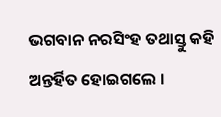ଭଗବାନ ନରସିଂହ ତଥାସ୍ତୁ କହି ଅନ୍ତର୍ହିତ ହୋଇଗଲେ ।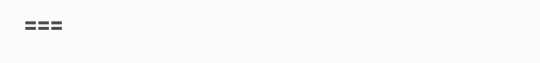===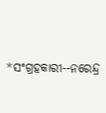*ସଂଗ୍ରହକାରୀ--ନରେନ୍ଦ୍ର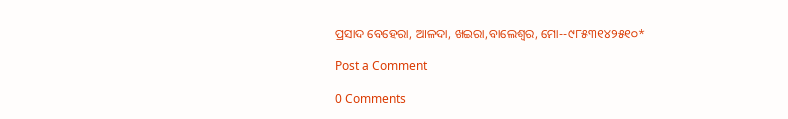ପ୍ରସାଦ ବେହେରା, ଆଳଦା, ଖଇରା,ବାଲେଶ୍ବର, ମୋ--୯୮୫୩୧୪୨୫୧୦*

Post a Comment

0 Comments